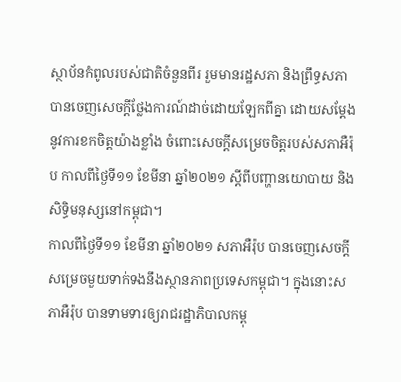ស្ថាប័នកំពូលរបស់ជាតិចំនួនពីរ រួមមានរដ្ឋសភា និងព្រឹទ្ធសភា បានចេញសេចក្តីថ្លែងការណ៍ដាច់ដោយឡែកពីគ្នា ដោយសម្តែងនូវការខកចិត្តយ៉ាងខ្លាំង ចំពោះសេចក្តីសម្រេចចិត្តរបស់សភាអឺរ៉ុប កាលពីថ្ងៃទី១១ ខែមីនា ឆ្នាំ២០២១ ស្តីពីបញ្ហានយោបាយ និងសិទ្ធិមនុស្សនៅកម្ពុជា។
កាលពីថ្ងៃទី១១ ខែមីនា ឆ្នាំ២០២១ សភាអឺរ៉ុប បានចេញសេចក្តីសម្រេចមួយទាក់ទងនឹងស្ថានភាពប្រទេសកម្ពុជា។ ក្នុងនោះសភាអឺរ៉ុប បានទាមទារឲ្យរាជរដ្ឋាភិបាលកម្ពុ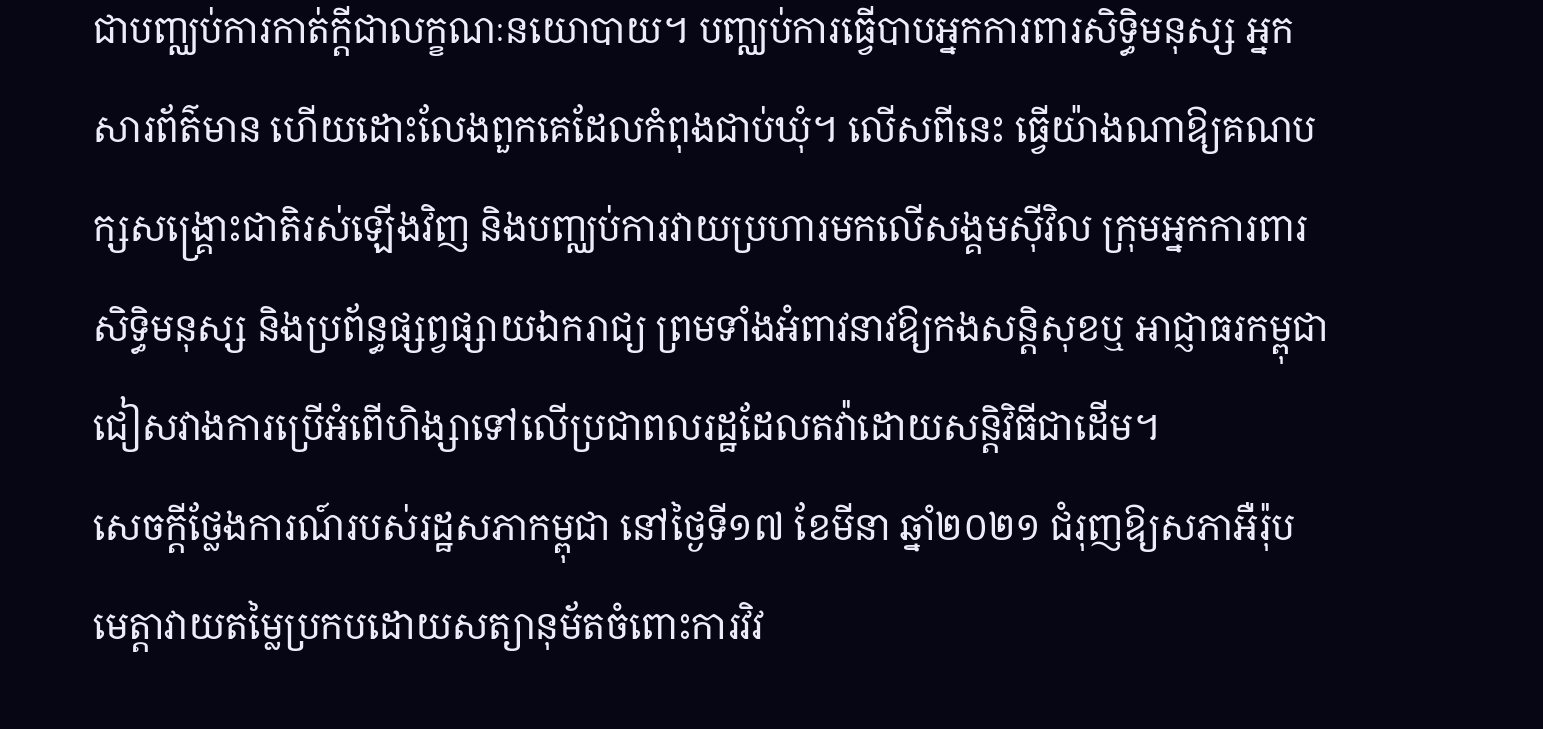ជាបញ្ឈប់ការកាត់ក្តីជាលក្ខណៈនយោបាយ។ បញ្ឈប់ការធ្វើបាបអ្នកការពារសិទ្ធិមនុស្ស អ្នកសារព័ត៌មាន ហើយដោះលែងពួកគេដែលកំពុងជាប់ឃុំ។ លើសពីនេះ ធ្វើយ៉ាងណាឱ្យគណបក្សសង្គ្រោះជាតិរស់ឡើងវិញ និងបញ្ឈប់ការវាយប្រហារមកលើសង្គមស៊ីវិល ក្រុមអ្នកការពារសិទ្ធិមនុស្ស និងប្រព័ន្ធផ្សព្វផ្សាយឯករាជ្យ ព្រមទាំងអំពាវនាវឱ្យកងសន្តិសុខឬ អាជ្ញាធរកម្ពុជាជៀសវាងការប្រើអំពើហិង្សាទៅលើប្រជាពលរដ្ឋដែលតវ៉ាដោយសន្តិវិធីជាដើម។
សេចក្តីថ្លែងការណ៍របស់រដ្ឋសភាកម្ពុជា នៅថ្ងៃទី១៧ ខែមីនា ឆ្នាំ២០២១ ជំរុញឱ្យសភាអឺរ៉ុប មេត្តាវាយតម្លៃប្រកបដោយសត្យានុម័តចំពោះការវិវ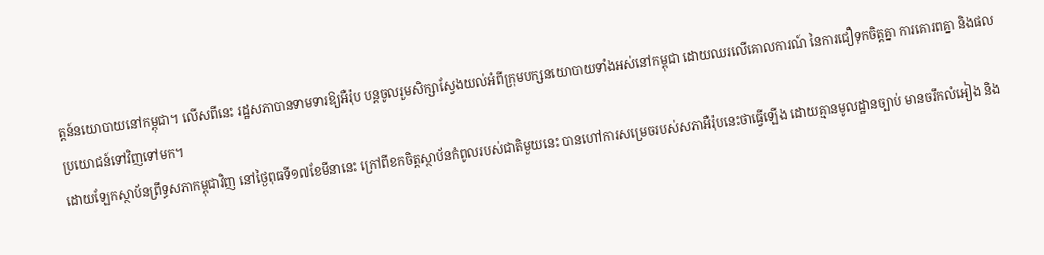ត្តន៍នយោបាយនៅកម្ពុជា។ លើសពីនេះ រដ្ឋសភាបានទាមទារឱ្យអឺរ៉ុប បន្តចូលរួមសិក្សាស្វែងយល់អំពីក្រុមបក្សនយោបាយទាំងអស់នៅកម្ពុជា ដោយឈរលើគោលការណ៍ នៃការជឿទុកចិត្តគ្នា ការគោរពគ្នា និងផលប្រយោជន៍ទៅវិញទៅមក។
ដោយឡែកស្ថាប័នព្រឹទ្ធសភាកម្ពុជាវិញ នៅថ្ងៃពុធទី១៧ខែមីនានេះ ក្រៅពីខកចិត្តស្ថាប័នកំពូលរបស់ជាតិមួយនេះ បានហៅការសម្រេចរបស់សភាអឺរ៉ុបនេះថាធ្វើឡើង ដោយគ្មានមូលដ្ឋានច្បាប់ មានចរឹកលំអៀង និង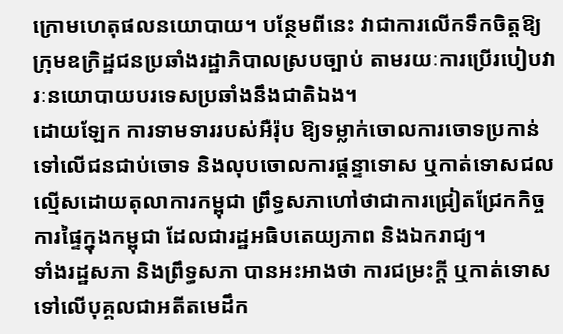ក្រោមហេតុផលនយោបាយ។ បន្ថែមពីនេះ វាជាការលើកទឹកចិត្តឱ្យក្រុមឧក្រិដ្ឋជនប្រឆាំងរដ្ឋាភិបាលស្របច្បាប់ តាមរយៈការប្រើរបៀបវារៈនយោបាយបរទេសប្រឆាំងនឹងជាតិឯង។
ដោយឡែក ការទាមទាររបស់អឺរ៉ុប ឱ្យទម្លាក់ចោលការចោទប្រកាន់ទៅលើជនជាប់ចោទ និងលុបចោលការផ្តន្ទាទោស ឬកាត់ទោសជលល្មើសដោយតុលាការកម្ពុជា ព្រឹទ្ធសភាហៅថាជាការជ្រៀតជ្រែកកិច្ចការផ្ទៃក្នុងកម្ពុជា ដែលជារដ្ឋអធិបតេយ្យភាព និងឯករាជ្យ។
ទាំងរដ្ឋសភា និងព្រឹទ្ធសភា បានអះអាងថា ការជម្រះក្តី ឬកាត់ទោសទៅលើបុគ្គលជាអតីតមេដឹក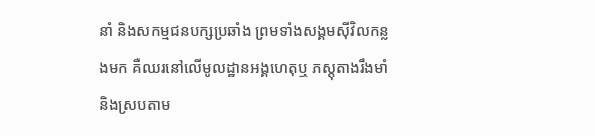នាំ និងសកម្មជនបក្សប្រឆាំង ព្រមទាំងសង្គមស៊ីវិលកន្លងមក គឺឈរនៅលើមូលដ្ឋានអង្គហេតុឬ ភស្តុតាងរឹងមាំ និងស្របតាម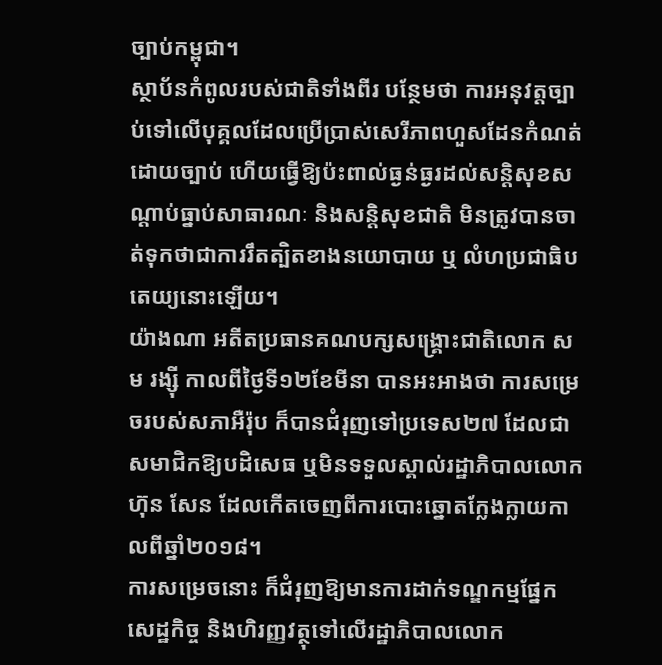ច្បាប់កម្ពុជា។
ស្ថាប័នកំពូលរបស់ជាតិទាំងពីរ បន្ថែមថា ការអនុវត្តច្បាប់ទៅលើបុគ្គលដែលប្រើប្រាស់សេរីភាពហួសដែនកំណត់ដោយច្បាប់ ហើយធ្វើឱ្យប៉ះពាល់ធ្ងន់ធ្ងរដល់សន្តិសុខសណ្តាប់ធ្នាប់សាធារណៈ និងសន្តិសុខជាតិ មិនត្រូវបានចាត់ទុកថាជាការរឹតត្បិតខាងនយោបាយ ឬ លំហប្រជាធិបតេយ្យនោះឡើយ។
យ៉ាងណា អតីតប្រធានគណបក្សសង្រ្គោះជាតិលោក សម រង្ស៊ី កាលពីថ្ងៃទី១២ខែមីនា បានអះអាងថា ការសម្រេចរបស់សភាអឺរ៉ុប ក៏បានជំរុញទៅប្រទេស២៧ ដែលជាសមាជិកឱ្យបដិសេធ ឬមិនទទួលស្គាល់រដ្ឋាភិបាលលោកហ៊ុន សែន ដែលកើតចេញពីការបោះឆ្នោតក្លែងក្លាយកាលពីឆ្នាំ២០១៨។
ការសម្រេចនោះ ក៏ជំរុញឱ្យមានការដាក់ទណ្ឌកម្មផ្នែកសេដ្ឋកិច្ច និងហិរញ្ញវត្ថុទៅលើរដ្ឋាភិបាលលោក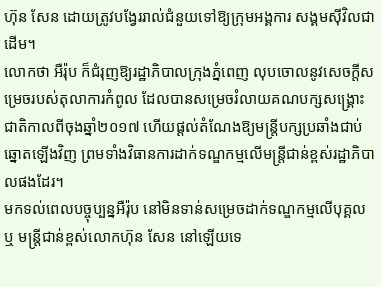ហ៊ុន សែន ដោយត្រូវបង្វែររាល់ជំនួយទៅឱ្យក្រុមអង្គការ សង្គមស៊ីវិលជាដើម។
លោកថា អឺរ៉ុប ក៏ជំរុញឱ្យរដ្ឋាភិបាលក្រុងភ្នំពេញ លុបចោលនូវសេចក្តីសម្រេចរបស់តុលាការកំពូល ដែលបានសម្រេចរំលាយគណបក្សសង្រ្គោះជាតិកាលពីចុងឆ្នាំ២០១៧ ហើយផ្តល់តំណែងឱ្យមន្ត្រីបក្សប្រឆាំងជាប់ឆ្នោតឡើងវិញ ព្រមទាំងវិធានការដាក់ទណ្ឌកម្មលើមន្ត្រីជាន់ខ្ពស់រដ្ឋាភិបាលផងដែរ។
មកទល់ពេលបច្ចុប្បន្នអឺរ៉ុប នៅមិនទាន់សម្រេចដាក់ទណ្ឌកម្មលើបុគ្គល ឬ មន្ត្រីជាន់ខ្ពស់លោកហ៊ុន សែន នៅឡើយទេ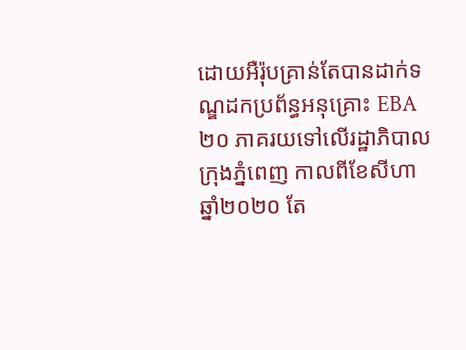ដោយអឺរ៉ុបគ្រាន់តែបានដាក់ទណ្ឌដកប្រព័ន្ធអនុគ្រោះ EBA ២០ ភាគរយទៅលើរដ្ឋាភិបាលក្រុងភ្នំពេញ កាលពីខែសីហាឆ្នាំ២០២០ តែ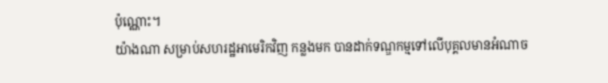ប៉ុណ្ណោះ។
យ៉ាងណា សម្រាប់សហរដ្ឋអាមេរិកវិញ កន្លងមក បានដាក់ទណ្ឌកម្មទៅលើបុគ្គលមានអំណាច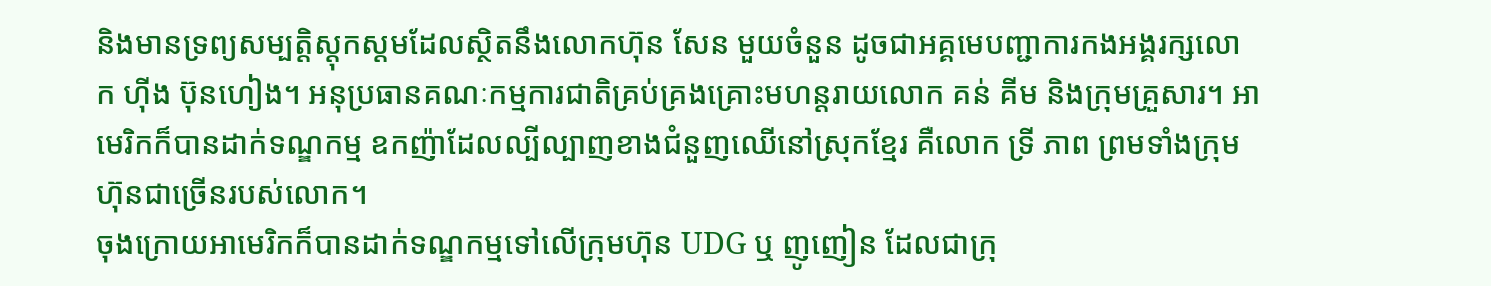និងមានទ្រព្យសម្បត្តិស្តុកស្តមដែលស្ថិតនឹងលោកហ៊ុន សែន មួយចំនួន ដូចជាអគ្គមេបញ្ជាការកងអង្គរក្សលោក ហ៊ីង ប៊ុនហៀង។ អនុប្រធានគណៈកម្មការជាតិគ្រប់គ្រងគ្រោះមហន្តរាយលោក គន់ គីម និងក្រុមគ្រួសារ។ អាមេរិកក៏បានដាក់ទណ្ឌកម្ម ឧកញ៉ាដែលល្បីល្បាញខាងជំនួញឈើនៅស្រុកខ្មែរ គឺលោក ទ្រី ភាព ព្រមទាំងក្រុមហ៊ុនជាច្រើនរបស់លោក។
ចុងក្រោយអាមេរិកក៏បានដាក់ទណ្ឌកម្មទៅលើក្រុមហ៊ុន UDG ឬ ញូញៀន ដែលជាក្រុ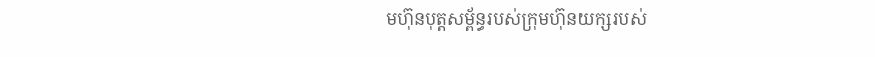មហ៊ុនបុត្តសម្ព័ន្ធរបស់ក្រុមហ៊ុនយក្សរបស់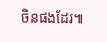ចិនផងដែរ៕